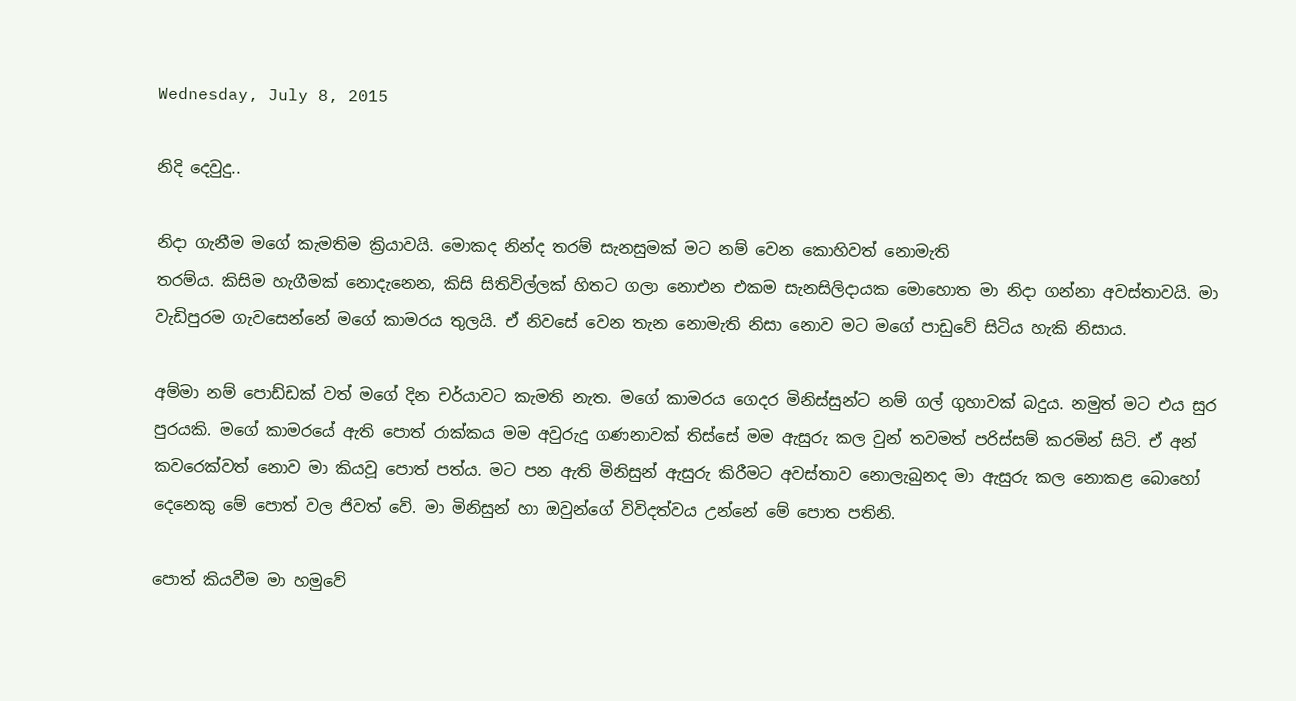Wednesday, July 8, 2015

නිදි දෙවුදු..

නිදා ගැනීම මගේ කැමතිම ක්‍රියාවයි. මොකද නින්ද තරම් සැනසුමක් මට නම් වෙන කොහිවත් නොමැති
තරම්ය. කිසිම හැගීමක් නොදැනෙන, කිසි සිතිවිල්ලක් හිතට ගලා නොඑන එකම සැනසිලිදායක මොහොත මා නිදා ගන්නා අවස්තාවයි. මා වැඩිපුරම ගැවසෙන්නේ මගේ කාමරය තුලයි. ඒ නිවසේ වෙන තැන නොමැති නිසා නොව මට මගේ පාඩුවේ සිටිය හැකි නිසාය.

අම්මා නම් පොඩ්ඩක් වත් මගේ දින චර්යාවට කැමති නැත. මගේ කාමරය ගෙදර මිනිස්සුන්ට නම් ගල් ගුහාවක් බදුය. නමුත් මට එය සුර පුරයකි. මගේ කාමරයේ ඇති පොත් රාක්කය මම අවුරුදු ගණනාවක් තිස්සේ මම ඇසුරු කල වුන් තවමත් පරිස්සම් කරමින් සිටි. ඒ අන් කවරෙක්වත් නොව මා කියවූ පොත් පත්ය. මට පන ඇති මිනිසුන් ඇසුරු කිරීමට අවස්තාව නොලැබුනද මා ඇසුරු කල නොකළ බොහෝ දෙනෙකු මේ පොත් වල ජිවත් වේ. මා මිනිසුන් හා ඔවුන්ගේ විවිදත්වය උන්නේ මේ පොත පතිනි.

පොත් කියවීම මා හමුවේ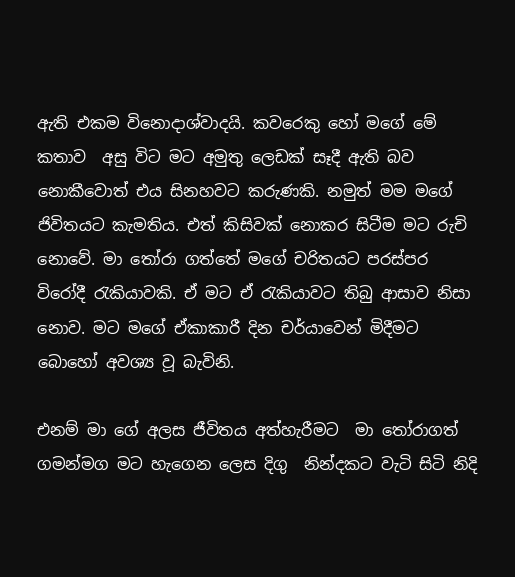ඇති එකම විනොදාශ්වාදයි. කවරෙකු හෝ මගේ මේ කතාව  අසු විට මට අමුතු ලෙඩක් සෑදී ඇති බව නොකීවොත් එය සිනහවට කරුණකි. නමුත් මම මගේ ජිවිතයට කැමතිය. එත් කිසිවක් නොකර සිටීම මට රුචි නොවේ. මා තෝරා ගත්තේ මගේ චරිතයට පරස්පර විරෝදී රැකියාවකි. ඒ මට ඒ රැකියාවට තිබු ආසාව නිසා නොව. මට මගේ ඒකාකාරී දින චර්යාවෙන් මිදීමට බොහෝ අවශ්‍ය වූ බැවිනි.

එනම් මා ගේ අලස ජීවිතය අත්හැරීමට  මා තෝරාගත් ගමන්මග මට හැගෙන ලෙස දිගු  නින්දකට වැටි සිටි නිදි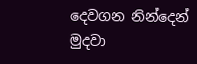දෙවගන නින්දෙන් මුදවා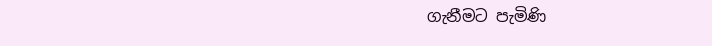ගැනීමට පැමිණි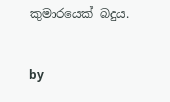කුමාරයෙක් බදුය.


by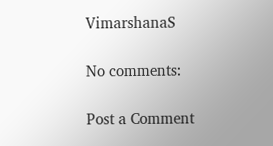VimarshanaS

No comments:

Post a Comment